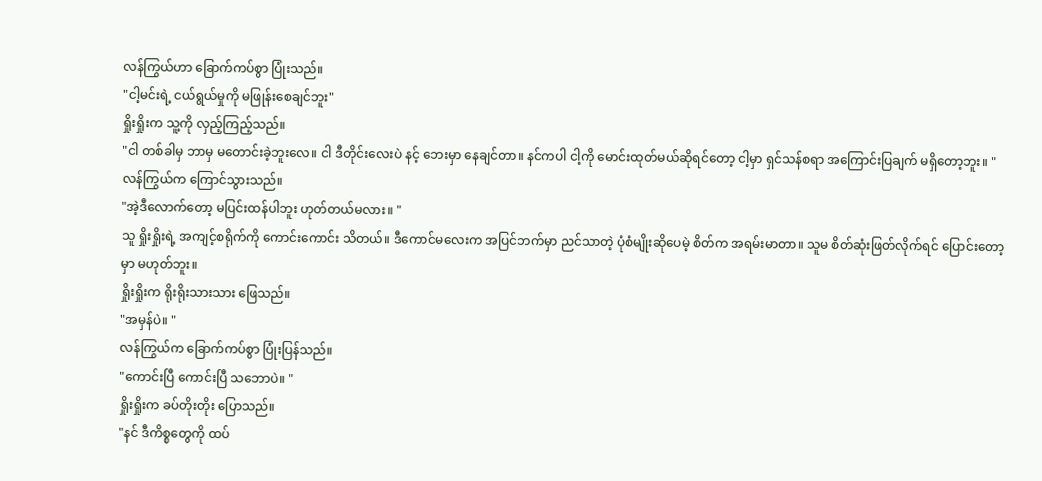လန်ကြွယ်ဟာ ခြောက်ကပ်စွာ ပြုံးသည်။
"ငါ့မင်းရဲ့ ငယ်ရွယ်မှုကို မဖြုန်းစေချင်ဘူး"
ရှိုးရှိုးက သူ့ကို လှည့်ကြည့်သည်။
"ငါ တစ်ခါမှ ဘာမှ မတောင်းခဲ့ဘူးလေ။ ငါ ဒီတိုင်းလေးပဲ နင့် ဘေးမှာ နေချင်တာ။ နင်ကပါ ငါ့ကို မောင်းထုတ်မယ်ဆိုရင်တော့ ငါ့မှာ ရှင်သန်စရာ အကြောင်းပြချက် မရှိတော့ဘူး။ "
လန်ကြွယ်က ကြောင်သွားသည်။
"အဲ့ဒီလောက်တော့ မပြင်းထန်ပါဘူး ဟုတ်တယ်မလား။ "
သူ ရှိုးရှိုးရဲ့ အကျင့်စရိုက်ကို ကောင်းကောင်း သိတယ်။ ဒီကောင်မလေးက အပြင်ဘက်မှာ ညင်သာတဲ့ ပုံစံမျိုးဆိုပေမဲ့ စိတ်က အရမ်းမာတာ။ သူမ စိတ်ဆုံးဖြတ်လိုက်ရင် ပြောင်းတော့မှာ မဟုတ်ဘူး။
ရှိုးရှိုးက ရိုးရိုးသားသား ဖြေသည်။
"အမှန်ပဲ။ "
လန်ကြွယ်က ခြောက်ကပ်စွာ ပြုံးပြန်သည်။
"ကောင်းပြီ ကောင်းပြီ သဘောပဲ။ "
ရှိုးရှိုးက ခပ်တိုးတိုး ပြောသည်။
"နင် ဒီကိစ္စတွေကို ထပ်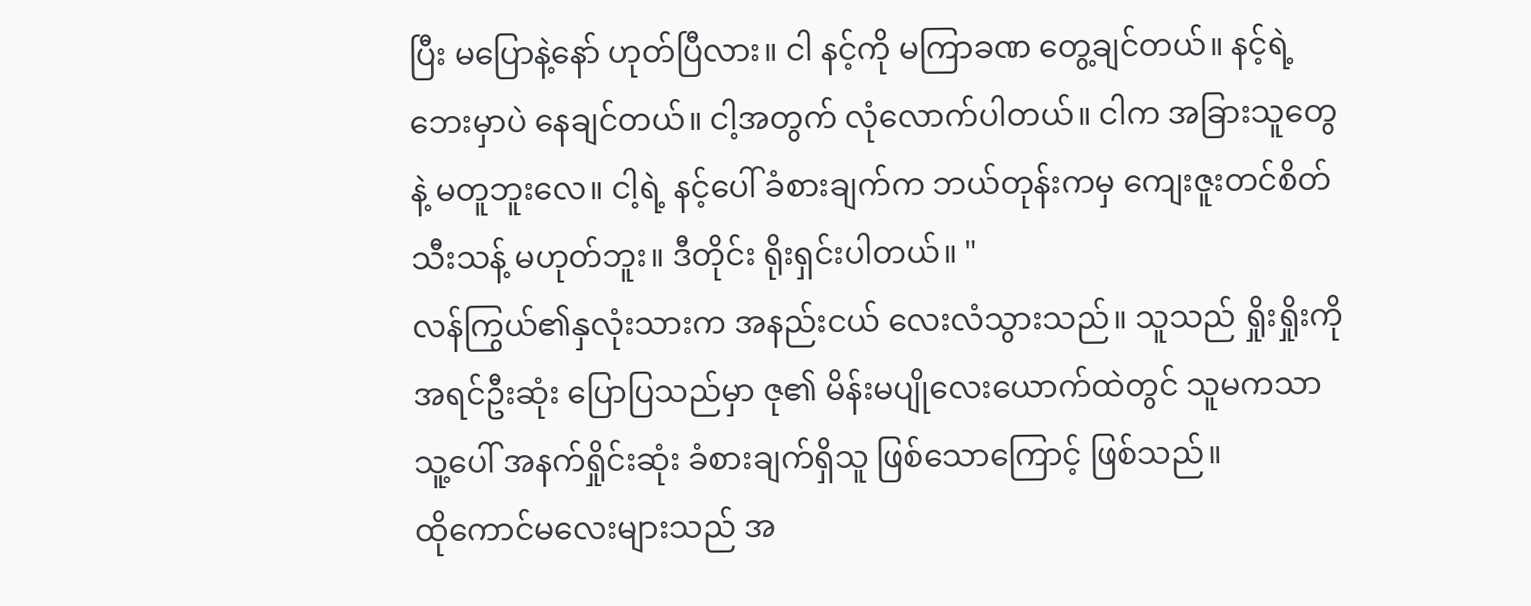ပြီး မပြောနဲ့နော် ဟုတ်ပြီလား။ ငါ နင့်ကို မကြာခဏ တွေ့ချင်တယ်။ နင့်ရဲ့ ဘေးမှာပဲ နေချင်တယ်။ ငါ့အတွက် လုံလောက်ပါတယ်။ ငါက အခြားသူတွေနဲ့ မတူဘူးလေ။ ငါ့ရဲ့ နင့်ပေါ် ခံစားချက်က ဘယ်တုန်းကမှ ကျေးဇူးတင်စိတ်သီးသန့် မဟုတ်ဘူး။ ဒီတိုင်း ရိုးရှင်းပါတယ်။ "
လန်ကြွယ်၏နှလုံးသားက အနည်းငယ် လေးလံသွားသည်။ သူသည် ရှိုးရှိုးကို အရင်ဦးဆုံး ပြောပြသည်မှာ ဇု၏ မိန်းမပျိုလေးယောက်ထဲတွင် သူမကသာ သူ့ပေါ် အနက်ရှိုင်းဆုံး ခံစားချက်ရှိသူ ဖြစ်သောကြောင့် ဖြစ်သည်။
ထိုကောင်မလေးများသည် အ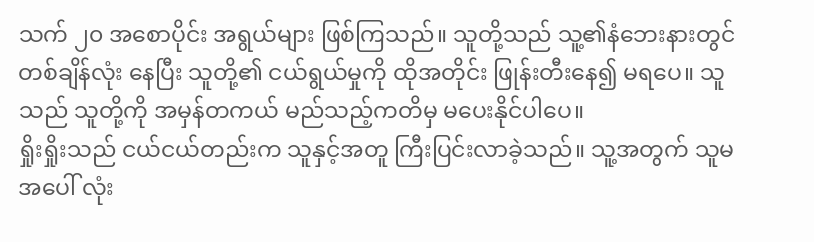သက် ၂၀ အစောပိုင်း အရွယ်များ ဖြစ်ကြသည်။ သူတို့သည် သူ့၏နံဘေးနားတွင် တစ်ချိန်လုံး နေပြီး သူတို့၏ ငယ်ရွယ်မှုကို ထိုအတိုင်း ဖြုန်းတီးနေ၍ မရပေ။ သူသည် သူတို့ကို အမှန်တကယ် မည်သည့်ကတိမှ မပေးနိုင်ပါပေ။
ရှိုးရှိုးသည် ငယ်ငယ်တည်းက သူနှင့်အတူ ကြီးပြင်းလာခဲ့သည်။ သူ့အတွက် သူမအပေါ် လုံး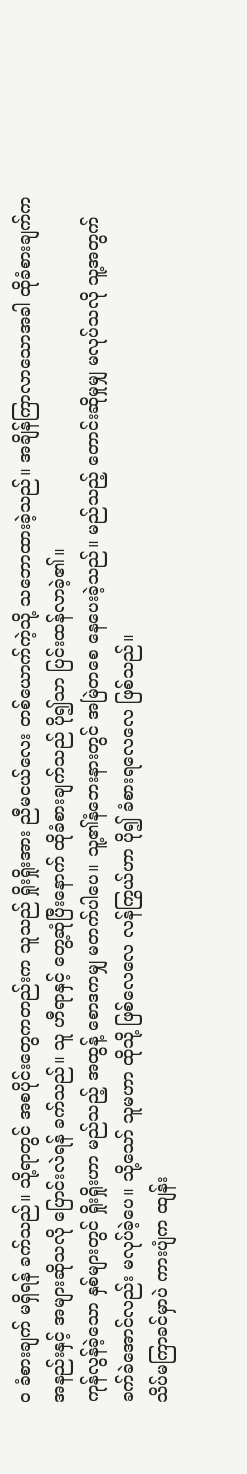ဝ ခံစားချက် မရှိရန် ခက်သည်။ သို့ရာတွင် အစပိုင်းတွေကတည်းက သူသည် ရှိုးရှိုးအား ညီမငယ်လေး တစ်ယောက်ကဲ့သို့ သဘောထားခဲ့သည်။ အချိန်ကြာလာသောအခါ ထိုခံစားချက်က အနည်းနှင့် အများဆိုသလို ပြောင်းလဲရန် ခက်သည်။ သူ ဟီရာနှင့် တွေ့ဆုံပြီးနောက် ထိုခံစားချက်သည် ပို၍သာ ပြင်းထန်လာခဲ့၏။
ကုန်လွန်ခဲ့သော နှစ်များတွင် ရှိုးရှိုးဟာ မည်သည့် အထွန့် စောဒကမျှ မတက်ပါပေ။ သူ့၏နံဘေးနားတွင် အမြဲတစေ နေပေးခဲ့သည်။ မည်သည့် တောင်းဆိုမှုမျှ မလုပ်သလို သူ့အတွက် ခက်ခဲအောင်လည်း မလုပ်ခဲ့ပေ။ သို့သော် သူမဟာ ထိုသို့ ဖြစ်လေလေ လန်ကြွယ်ဟာ ပို၍ ခံစားရလေလေ ဖြစ်သည်။
သိပ်မကြာခင်မှာပဲ ကားပျံက ထျန်း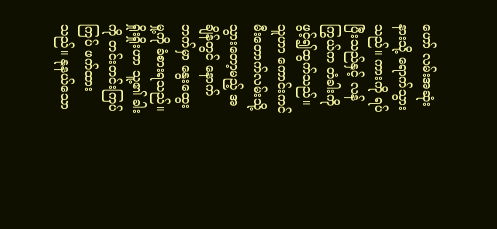ဟော် လမ်းအဆုံးနားသို့ ရောက်သွားသည်။ ကားကို ရပ်ပြီးသည်နှင့် လန်ကြွယ်က တံခါးကို ဖွင့်၍ထွက်သည်။ သူဟာ ကောင်းကင်မီးတောက်လမ်းသို့ သွားတော့မည့် အချိန်တွင် နောက်ဘက်မှာ နွေးထွေးမှု့ကို ခံစားရသည်။
ရှိုးရှိုးဟာ သူ့၏ ခါးကို တင်းတင်းကြပ်ကြပ် ဖက်ထားသည်။ နုနယ်သော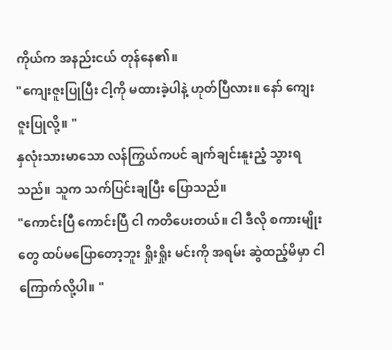ကိုယ်က အနည်းငယ် တုန်နေ၏။
"ကျေးဇူးပြုပြီး ငါ့ကို မထားခဲ့ပါနဲ့ ဟုတ်ပြီလား။ နော် ကျေးဇူးပြုလို့။ "
နှလုံးသားမာသော လန်ကြွယ်ကပင် ချက်ချင်းနူးညံ့ သွားရသည်။ သူက သက်ပြင်းချပြီး ပြောသည်။
"ကောင်းပြီ ကောင်းပြီ ငါ ကတိပေးတယ်။ ငါ ဒီလို စကားမျိုးတွေ ထပ်မပြောတော့ဘူး ရှိုးရှိုး မင်းကို အရမ်း ဆွဲထည့်မိမှာ ငါ ကြောက်လို့ပါ။ "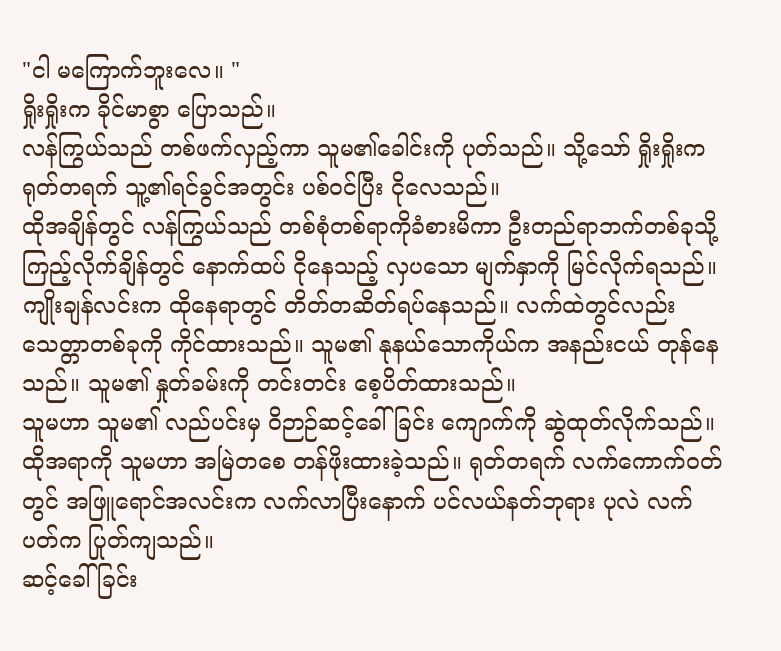"ငါ မကြောက်ဘူးလေ။ "
ရှိုးရှိုးက ခိုင်မာစွာ ပြောသည်။
လန်ကြွယ်သည် တစ်ဖက်လှည့်ကာ သူမ၏ခေါင်းကို ပုတ်သည်။ သို့သော် ရှိုးရှိုးက ရုတ်တရက် သူ့၏ရင်ခွင်အတွင်း ပစ်ဝင်ပြီး ငိုလေသည်။
ထိုအချိန်တွင် လန်ကြွယ်သည် တစ်စုံတစ်ရာကိုခံစားမိကာ ဦးတည်ရာဘက်တစ်ခုသို့ ကြည့်လိုက်ချိန်တွင် နောက်ထပ် ငိုနေသည့် လှပသော မျက်နှာကို မြင်လိုက်ရသည်။
ကျိုးချန်လင်းက ထိုနေရာတွင် တိတ်တဆိတ်ရပ်နေသည်။ လက်ထဲတွင်လည်း သေတ္တာတစ်ခုကို ကိုင်ထားသည်။ သူမ၏ နုနယ်သောကိုယ်က အနည်းငယ် တုန်နေသည်။ သူမ၏ နှုတ်ခမ်းကို တင်းတင်း စေ့ပိတ်ထားသည်။
သူမဟာ သူမ၏ လည်ပင်းမှ ဝိဉာဉ်ဆင့်ခေါ်ခြင်း ကျောက်ကို ဆွဲထုတ်လိုက်သည်။ ထိုအရာကို သူမဟာ အမြဲတစေ တန်ဖိုးထားခဲ့သည်။ ရုတ်တရက် လက်ကောက်ဝတ်တွင် အဖြူရောင်အလင်းက လက်လာပြီးနောက် ပင်လယ်နတ်ဘုရား ပုလဲ လက်ပတ်က ပြုတ်ကျသည်။
ဆင့်ခေါ်ခြင်း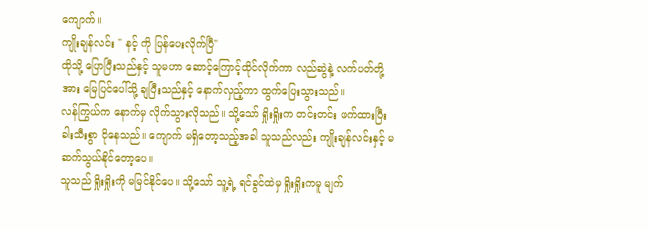ကျောက်။
ကျိုးချန်လင်း " နင့် ကို ပြန်ပေးလိုက်ပြီ"
ထိုသို့ ပြောပြီးသည်နှင့် သူမဟာ ဆောင့်ကြောင့်ထိုင်လိုက်ကာ လည်ဆွဲနဲ့ လက်ပတ်တို့အား မြေပြင်ပေါ်သို့ ချပြီးသည်နှင့် နောက်လှည့်ကာ ထွက်ပြေးသွားသည်။
လန်ကြွယ်က နောက်မှ လိုက်သွားလိုသည်။ သို့သော် ရှိုးရှိုးက တင်းတင်း ဖက်ထားပြီး ခါးသီးစွာ ငိုနေသည်။ ကျောက် မရှိတော့သည့်အခါ သူသည်လည်း ကျိုးချန်လင်းနှင့် မဆက်သွယ်နိုင်တော့ပေ။
သူသည် ရှိုးရှိုးကို မမြင်နိုင်ပေ။ သို့သော် သူ့ရဲ့ ရင်ခွင်ထဲမှ ရှိုးရှိုးကမူ မျက်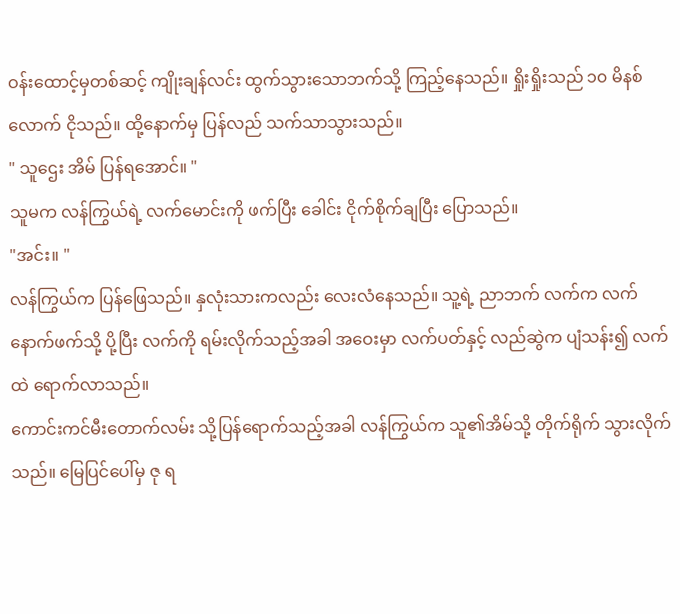ဝန်းထောင့်မှတစ်ဆင့် ကျိုးချန်လင်း ထွက်သွားသောဘက်သို့ ကြည့်နေသည်။ ရှိုးရှိုးသည် ၁၀ မိနစ်လောက် ငိုသည်။ ထို့နောက်မှ ပြန်လည် သက်သာသွားသည်။
" သူဌေး အိမ် ပြန်ရအောင်။ "
သူမက လန်ကြွယ်ရဲ့ လက်မောင်းကို ဖက်ပြီး ခေါင်း ငိုက်စိုက်ချပြီး ပြောသည်။
"အင်း။ "
လန်ကြွယ်က ပြန်ဖြေသည်။ နှလုံးသားကလည်း လေးလံနေသည်။ သူ့ရဲ့ ညာဘက် လက်က လက်နောက်ဖက်သို့ ပို့ပြီး လက်ကို ရမ်းလိုက်သည့်အခါ အဝေးမှာ လက်ပတ်နှင့် လည်ဆွဲက ပျံသန်း၍ လက်ထဲ ရောက်လာသည်။
ကောင်းကင်မီးတောက်လမ်း သို့ပြန်ရောက်သည့်အခါ လန်ကြွယ်က သူ၏အိမ်သို့ တိုက်ရိုက် သွားလိုက်သည်။ မြေပြင်ပေါ်မှ ဇု ရ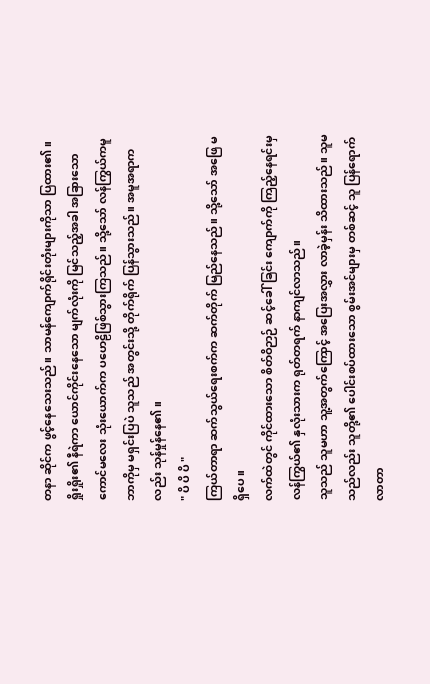တနာ ဆိုင်က ဖွင့်နေသေးသည်။ သာမန်ကျောက်ရိုင်းတုံးများကိုသာ ပြထား၏။
ရှိုးရှိုး၏ နီရဲကာ ယောင်ကိုင်းနေသော မျက်လုံးကို မြင်သည့်အခါ အခြားသော ကောင်မလေး သုံးယောက်က ပဟေဠိဖြစ်သွားကြသည်။ သို့သော် လန်ကြွယ်ကမူ ဘာကိုမှ မရှင်းပြပဲ သူသည် အတွင်းသို့ တိုက်ရိုက် ပြန်သွားသည်။ အမူအရာကလည်း သုန်မှုန်နေ၏။
" ပိ ပိ ပိ "
ကြယ်တာရာ ဆက်သွယ်ရေးစက်က ဆက်တိုက် မြည်နေသည်။ သို့သော် အဖြေ မရှိပေ။
လက်ထဲတွင် ကိုင်ထားသော စိတ်ဝိဉာဉ် ဆင့်ခေါ်ခြင်း ကျောက်ကို ကြည့်နေရင်းမှ လန်ကြွယ်၏ နှလုံးသားက ရုတ်တရက် နာကျင်လာသည်။
သူသည် သူမဟာ သူ့အတွက်ကြောင့် အပြေးအလွှား လာခဲ့မှန်း သိထားသည်။ သူမသည်လည်း သူတို့၏ ပေါင်းစပ်ထားသော စွမ်းအင်များမှ တစ်ဆင့် သူ ပြန်ရောက်လာတာ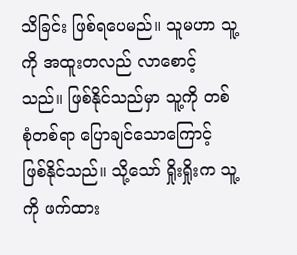သိခြင်း ဖြစ်ရပေမည်။ သူမဟာ သူ့ကို အထူးတလည် လာစောင့်သည်။ ဖြစ်နိုင်သည်မှာ သူ့ကို တစ်စုံတစ်ရာ ပြောချင်သောကြောင့် ဖြစ်နိုင်သည်။ သို့သော် ရှိုးရှိုးက သူ့ကို ဖက်ထား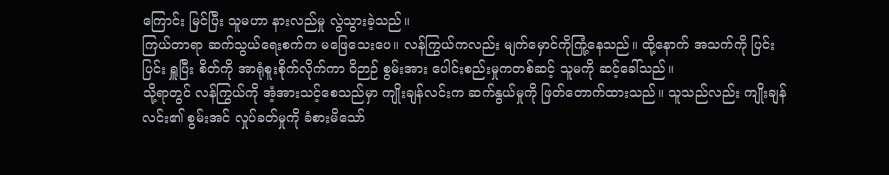ကြောင်း မြင်ပြီး သူမဟာ နားလည်မှု လွဲသွားခဲ့သည်။
ကြယ်တာရာ ဆက်သွယ်ရေးစက်က မဖြေသေးပေ။ လန်ကြွယ်ကလည်း မျက်မှောင်ကိုကြုံ့နေသည်။ ထို့နောက် အသက်ကို ပြင်းပြင်း ရှူပြီး စိတ်ကို အာရုံစူးစိုက်လိုက်ကာ ဝိဉာဉ် စွမ်းအား ပေါင်းစည်းမှုကတစ်ဆင့် သူမကို ဆင့်ခေါ်သည်။
သို့ရာတွင် လန်ကြွယ်ကို အံ့အားသင့်စေသည်မှာ ကျိုးချန်လင်းက ဆက်နွယ်မှုကို ဖြတ်တောက်ထားသည်။ သူသည်လည်း ကျိုးချန်လင်း၏ စွမ်းအင် လှုပ်ခတ်မှုကို ခံစားမိသော်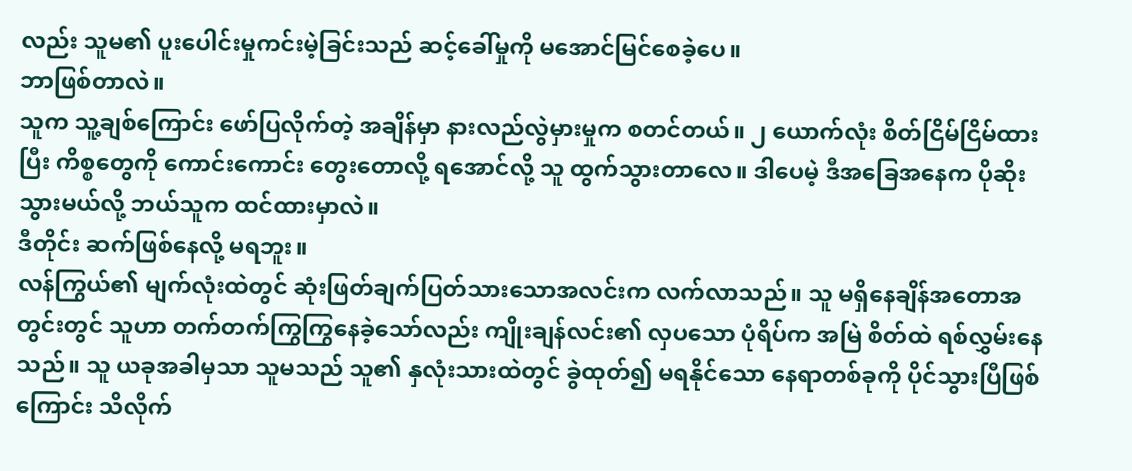လည်း သူမ၏ ပူးပေါင်းမှုကင်းမဲ့ခြင်းသည် ဆင့်ခေါ်မှုကို မအောင်မြင်စေခဲ့ပေ။
ဘာဖြစ်တာလဲ။
သူက သူ့ချစ်ကြောင်း ဖော်ပြလိုက်တဲ့ အချိန်မှာ နားလည်လွဲမှားမှုက စတင်တယ်။ ၂ ယောက်လုံး စိတ်ငြိမ်ငြိမ်ထားပြီး ကိစ္စတွေကို ကောင်းကောင်း တွေးတောလို့ ရအောင်လို့ သူ ထွက်သွားတာလေ။ ဒါပေမဲ့ ဒီအခြေအနေက ပိုဆိုးသွားမယ်လို့ ဘယ်သူက ထင်ထားမှာလဲ။
ဒီတိုင်း ဆက်ဖြစ်နေလို့ မရဘူး။
လန်ကြွယ်၏ မျက်လုံးထဲတွင် ဆုံးဖြတ်ချက်ပြတ်သားသောအလင်းက လက်လာသည်။ သူ မရှိနေချိန်အတောအတွင်းတွင် သူဟာ တက်တက်ကြွကြွနေခဲ့သော်လည်း ကျိုးချန်လင်း၏ လှပသော ပုံရိပ်က အမြဲ စိတ်ထဲ ရစ်လွှမ်းနေသည်။ သူ ယခုအခါမှသာ သူမသည် သူ၏ နှလုံးသားထဲတွင် ခွဲထုတ်၍ မရနိုင်သော နေရာတစ်ခုကို ပိုင်သွားပြီဖြစ်ကြောင်း သိလိုက်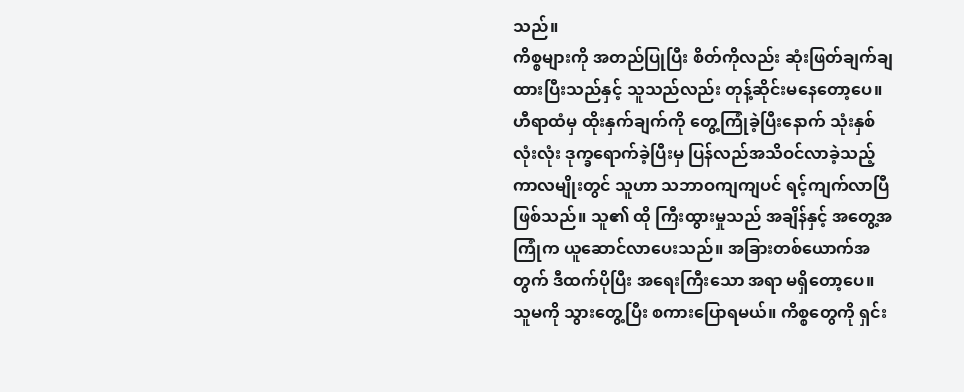သည်။
ကိစ္စများကို အတည်ပြုပြီး စိတ်ကိုလည်း ဆုံးဖြတ်ချက်ချထားပြီးသည်နှင့် သူသည်လည်း တုန့်ဆိုင်းမနေတော့ပေ။ ဟီရာထံမှ ထိုးနှက်ချက်ကို တွေ့ကြုံခဲ့ပြီးနောက် သုံးနှစ်လုံးလုံး ဒုက္ခရောက်ခဲ့ပြီးမှ ပြန်လည်အသိဝင်လာခဲ့သည့် ကာလမျိုးတွင် သူဟာ သဘာဝကျကျပင် ရင့်ကျက်လာပြီဖြစ်သည်။ သူ၏ ထို ကြီးထွားမှုသည် အချိန်နှင့် အတွေ့အကြုံက ယူဆောင်လာပေးသည်။ အခြားတစ်ယောက်အတွက် ဒီထက်ပိုပြီး အရေးကြီးသော အရာ မရှိတော့ပေ။
သူမကို သွားတွေ့ပြီး စကားပြောရမယ်။ ကိစ္စတွေကို ရှင်း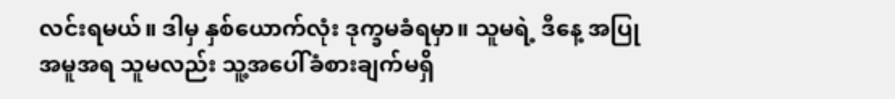လင်းရမယ်။ ဒါမှ နှစ်ယောက်လုံး ဒုက္ခမခံရမှာ။ သူမရဲ့ ဒီနေ့ အပြုအမူအရ သူမလည်း သူ့အပေါ်ခံစားချက်မရှိ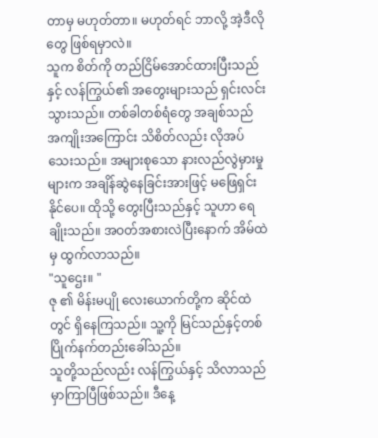တာမှ မဟုတ်တာ။ မဟုတ်ရင် ဘာလို့ အဲ့ဒီလိုတွေ ဖြစ်ရမှာလဲ။
သူက စိတ်ကို တည်ငြိမ်အောင်ထားပြီးသည်နှင့် လန်ကြွယ်၏ အတွေးများသည် ရှင်းလင်းသွားသည်။ တစ်ခါတစ်ရံတွေ အချစ်သည် အကျိုးအကြောင်း သိစိတ်လည်း လိုအပ်သေးသည်။ အများစုသော နားလည်လွဲမှားမှုများက အချိန်ဆွဲနေခြင်းအားဖြင့် မဖြေရှင်းနိုင်ပေ။ ထိုသို့ တွေးပြီးသည်နှင့် သူဟာ ရေချိုးသည်။ အဝတ်အစားလဲပြီးနောက် အိမ်ထဲမှ ထွက်လာသည်။
"သူဌေး။ "
ဇု ၏ မိန်းမပျို လေးယောက်တို့က ဆိုင်ထဲတွင် ရှိနေကြသည်။ သူ့ကို မြင်သည်နှင့်တစ်ပြိုက်နက်တည်းခေါ်သည်။
သူတို့သည်လည်း လန်ကြွယ်နှင့် သိလာသည်မှာကြာပြီဖြစ်သည်။ ဒီနေ့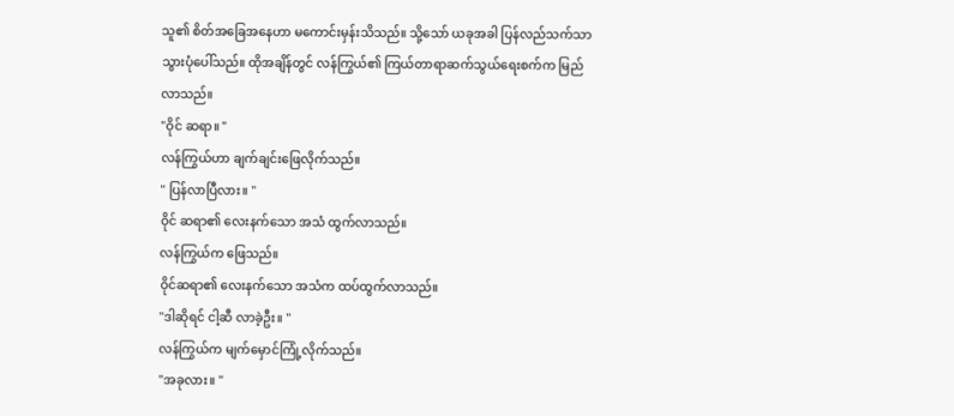သူ၏ စိတ်အခြေအနေဟာ မကောင်းမှန်းသိသည်။ သို့သော် ယခုအခါ ပြန်လည်သက်သာသွားပုံပေါ်သည်။ ထိုအချိန်တွင် လန်ကြွယ်၏ ကြယ်တာရာဆက်သွယ်ရေးစက်က မြည်လာသည်။
"ဝိုင် ဆရာ။ "
လန်ကြွယ်ဟာ ချက်ချင်းဖြေလိုက်သည်။
" ပြန်လာပြီလား။ "
ဝိုင် ဆရာ၏ လေးနက်သော အသံ ထွက်လာသည်။
လန်ကြွယ်က ဖြေသည်။
ဝိုင်ဆရာ၏ လေးနက်သော အသံက ထပ်ထွက်လာသည်။
"ဒါဆိုရင် ငါ့ဆီ လာခဲ့ဦး။ "
လန်ကြွယ်က မျက်မှောင်ကြုံ့လိုက်သည်။
"အခုလား။ "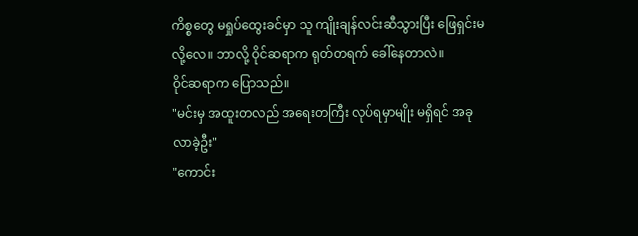ကိစ္စတွေ မရှုပ်ထွေးခင်မှာ သူ ကျိုးချန်လင်းဆီသွားပြီး ဖြေရှင်းမလို့လေ။ ဘာလို့ ဝိုင်ဆရာက ရုတ်တရက် ခေါ်နေတာလဲ။
ဝိုင်ဆရာက ပြောသည်။
"မင်းမှ အထူးတလည် အရေးတကြီး လုပ်ရမှာမျိုး မရှိရင် အခု လာခဲ့ဦး"
"ကောင်း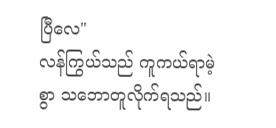ပြီလေ"
လန်ကြွယ်သည် ကူကယ်ရာမဲ့စွာ သဘောတူလိုက်ရသည်။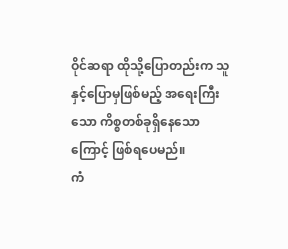ဝိုင်ဆရာ ထိုသို့ပြောတည်းက သူနှင့်ပြောမှဖြစ်မည့် အရေးကြီးသော ကိစ္စတစ်ခုရှိနေသောကြောင့် ဖြစ်ရပေမည်။
ကံ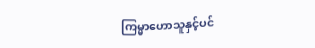ကြမ္မာဟောသူနှင့်ပင်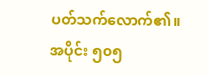ပတ်သက်လောက်၏။
အပိုင်း ၅၀၅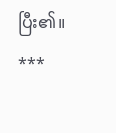ပြီး၏။
***